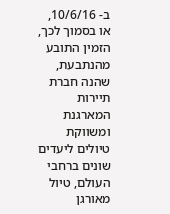ב- 10/6/16, או בסמוך לכך, הזמין התובע מהנתבעת, שהנה חברת תיירות המארגנת ומשווקת טיולים ליעדים שונים ברחבי העולם, טיול מאורגן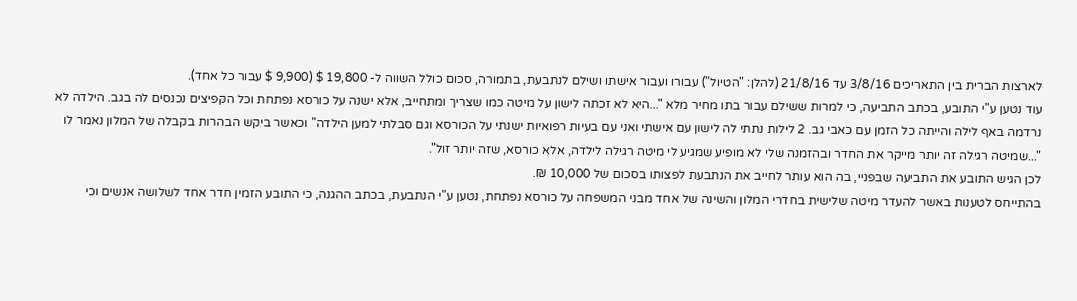לארצות הברית בין התאריכים 3/8/16 עד 21/8/16 (להלן: "הטיול") עבורו ועבור אישתו ושילם לנתבעת, בתמורה, סכום כולל השווה ל- 19,800 $ (9,900 $ עבור כל אחד).
עוד נטען ע"י התובע, בכתב התביעה, כי למרות ששילם עבור בתו מחיר מלא "...היא לא זכתה לישון על מיטה כמו שצריך ומתחייב, אלא ישנה על כורסא נפתחת וכל הקפיצים נכנסים לה בגב. הילדה לא נרדמה באף לילה והייתה כל הזמן עם כאבי גב. 2 לילות נתתי לה לישון עם אישתי ואני עם בעיות רפואיות ישנתי על הכורסא וגם סבלתי למען הילדה" וכאשר ביקש הבהרות בקבלה של המלון נאמר לו "...שמיטה רגילה זה יותר מייקר את החדר ובהזמנה שלי לא מופיע שמגיע לי מיטה רגילה לילדה, אלא כורסא, שזה יותר זול".
לכן הגיש התובע את התביעה שבפניי, בה הוא עותר לחייב את הנתבעת לפצותו בסכום של 10,000 ₪.
בהתייחס לטענות באשר להעדר מיטה שלישית בחדרי המלון והשינה של אחד מבני המשפחה על כורסא נפתחת, נטען ע"י הנתבעת, בכתב ההגנה, כי התובע הזמין חדר אחד לשלושה אנשים וכי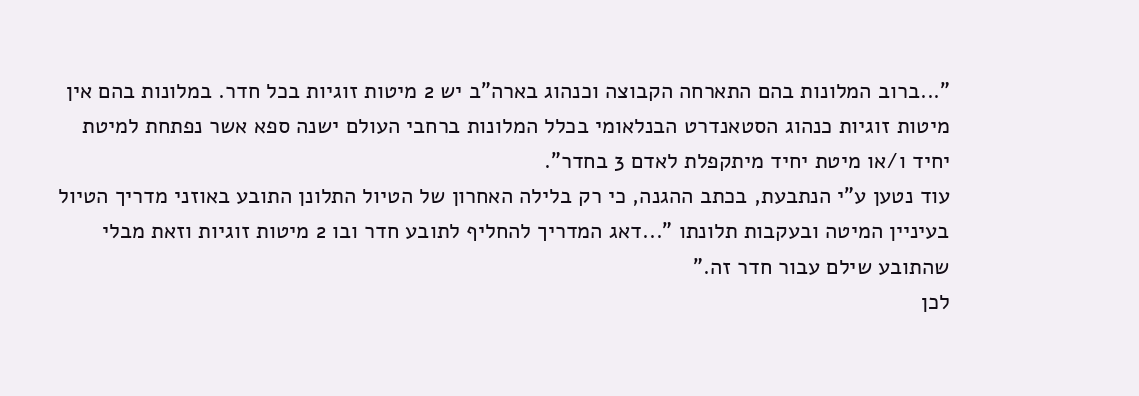"...ברוב המלונות בהם התארחה הקבוצה וכנהוג בארה"ב יש 2 מיטות זוגיות בכל חדר. במלונות בהם אין מיטות זוגיות כנהוג הסטאנדרט הבנלאומי בכלל המלונות ברחבי העולם ישנה ספא אשר נפתחת למיטת יחיד ו/או מיטת יחיד מיתקפלת לאדם 3 בחדר".
עוד נטען ע"י הנתבעת, בכתב ההגנה, כי רק בלילה האחרון של הטיול התלונן התובע באוזני מדריך הטיול בעיניין המיטה ובעקבות תלונתו "...דאג המדריך להחליף לתובע חדר ובו 2 מיטות זוגיות וזאת מבלי שהתובע שילם עבור חדר זה."
לכן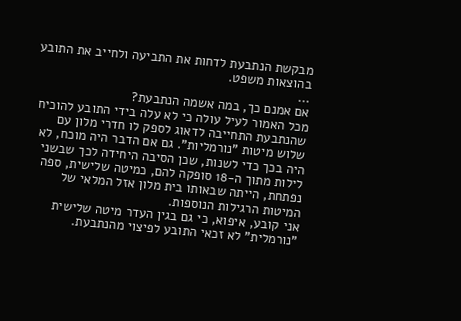מבקשת הנתבעת לדחות את התביעה ולחייב את התובע בהוצאות משפט.
...
אם אמנם כך, במה אשמה הנתבעת?
מכל האמור לעיל עולה כי לא עלה בידי התובע להוכיח שהנתבעת התחייבה לדאוג לספק לו חדרי מלון עם שלוש מיטות "נורמליות". גם אם הדבר היה מוכח, לא היה בכך כדי לשנות, שכן הסיבה היחידה לכך שבשני לילות מתוך ה-18 סופקה להם, כמיטה שלישית, ספה נפתחת, הייתה שבאותו בית מלון אזל המלאי של המיטות הרגילות הנוספות.
אני קובע, איפוא, כי גם בגין העדר מיטה שלישית "נורמלית" לא זכאי התובע לפיצוי מהנתבעת.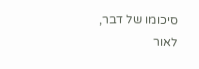סיכומו של דבר, לאור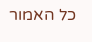כל האמור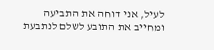לעיל, אני דוחה את התביעה ומחייב את התובע לשלם לנתבעת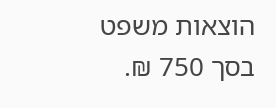הוצאות משפט בסך 750 ₪.